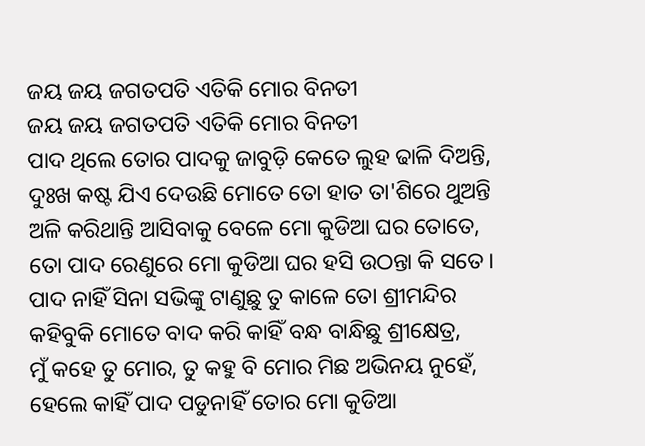ଜୟ ଜୟ ଜଗତପତି ଏତିକି ମୋର ବିନତୀ
ଜୟ ଜୟ ଜଗତପତି ଏତିକି ମୋର ବିନତୀ
ପାଦ ଥିଲେ ତୋର ପାଦକୁ ଜାବୁଡ଼ି କେତେ ଲୁହ ଢାଳି ଦିଅନ୍ତି,
ଦୁଃଖ କଷ୍ଟ ଯିଏ ଦେଉଛି ମୋତେ ତୋ ହାତ ତା'ଶିରେ ଥୁଅନ୍ତି
ଅଳି କରିଥାନ୍ତି ଆସିବାକୁ ବେଳେ ମୋ କୁଡିଆ ଘର ତୋତେ,
ତୋ ପାଦ ରେଣୁରେ ମୋ କୁଡିଆ ଘର ହସି ଉଠନ୍ତା କି ସତେ।
ପାଦ ନାହିଁ ସିନା ସଭିଙ୍କୁ ଟାଣୁଛୁ ତୁ କାଳେ ତୋ ଶ୍ରୀମନ୍ଦିର
କହିବୁକି ମୋତେ ବାଦ କରି କାହିଁ ବନ୍ଧ ବାନ୍ଧିଛୁ ଶ୍ରୀକ୍ଷେତ୍ର,
ମୁଁ କହେ ତୁ ମୋର, ତୁ କହୁ ବି ମୋର ମିଛ ଅଭିନୟ ନୁହେଁ,
ହେଲେ କାହିଁ ପାଦ ପଡୁନାହିଁ ତୋର ମୋ କୁଡିଆ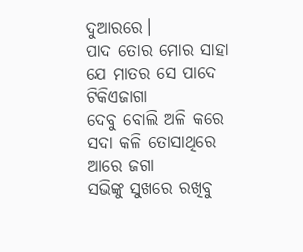ଦୁଆରରେ।
ପାଦ ତୋର ମୋର ସାହା ଯେ ମାତର ସେ ପାଦେ ଟିକିଏଜାଗା
ଦେବୁ ବୋଲି ଅଳି କରେ ସଦା କଳି ତୋସାଥିରେ ଆରେ ଜଗା
ସଭିଙ୍କୁ ସୁଖରେ ରଖିବୁ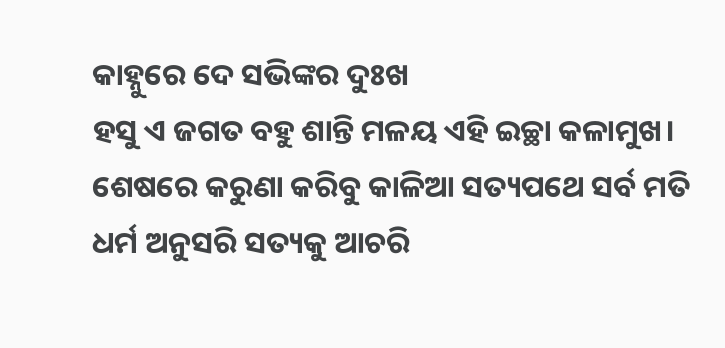କାହ୍ନୁରେ ଦେ ସଭିଙ୍କର ଦୁଃଖ
ହସୁ ଏ ଜଗତ ବହୁ ଶାନ୍ତି ମଳୟ ଏହି ଇଚ୍ଛା କଳାମୁଖ।
ଶେଷରେ କରୁଣା କରିବୁ କାଳିଆ ସତ୍ୟପଥେ ସର୍ବ ମତି
ଧର୍ମ ଅନୁସରି ସତ୍ୟକୁ ଆଚରି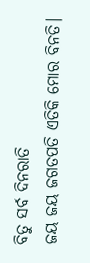ବିତୁ ସର୍ବ ଦିନରାତି
ଜୟ ଜୟ ଜଗତପତି ଏତିକି ମୋର ବିନତି।